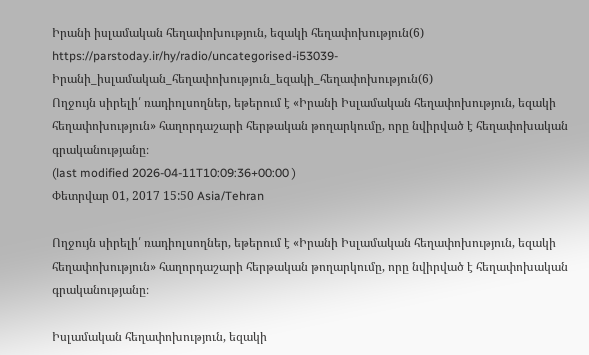Իրանի իսլամական հեղափոխություն, եզակի հեղափոխություն(6)
https://parstoday.ir/hy/radio/uncategorised-i53039-Իրանի_իսլամական_հեղափոխություն_եզակի_հեղափոխություն(6)
Ողջույն սիրելի՛ ռադիոլսողներ, եթերում է «Իրանի Իսլամական հեղափոխություն, եզակի հեղափոխություն» հաղորդաշարի հերթական թողարկումը, որը նվիրված է հեղափոխական գրականությանը։
(last modified 2026-04-11T10:09:36+00:00 )
Փետրվար 01, 2017 15:50 Asia/Tehran

Ողջույն սիրելի՛ ռադիոլսողներ, եթերում է «Իրանի Իսլամական հեղափոխություն, եզակի հեղափոխություն» հաղորդաշարի հերթական թողարկումը, որը նվիրված է հեղափոխական գրականությանը։

Իսլամական հեղափոխություն, եզակի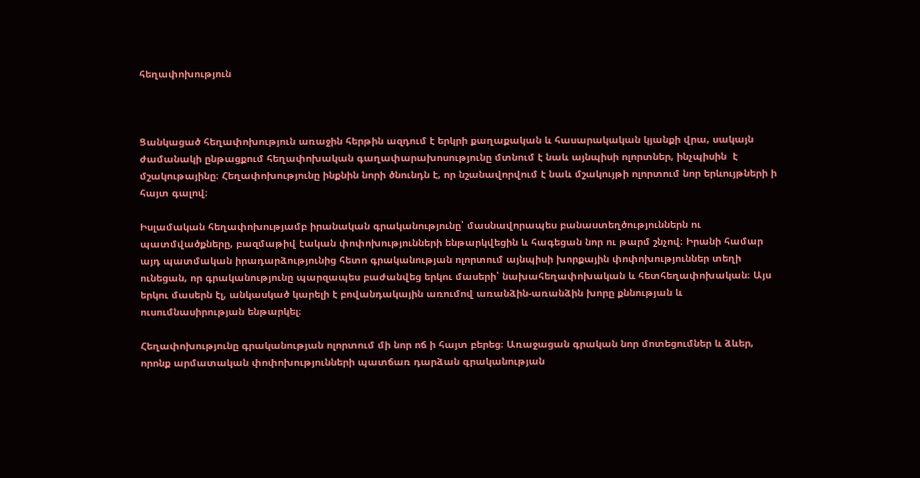հեղափոխություն



Ցանկացած հեղափոխություն առաջին հերթին ազդում է երկրի քաղաքական և հասարակական կյանքի վրա, սակայն ժամանակի ընթացքում հեղափոխական գաղափարախոսությունը մտնում է նաև այնպիսի ոլորտներ, ինչպիսին  է մշակութայինը։ Հեղափոխությունը ինքնին նորի ծնունդն է, որ նշանավորվում է նաև մշակույթի ոլորտում նոր երևույթների ի հայտ գալով։

Իսլամական հեղափոխությամբ իրանական գրականությունը՝ մասնավորապես բանաստեղծություններն ու պատմվածքները, բազմաթիվ էական փոփոխությունների ենթարկվեցին և հագեցան նոր ու թարմ շնչով։ Իրանի համար այդ պատմական իրադարձությունից հետո գրականության ոլորտում այնպիսի խորքային փոփոխություններ տեղի ունեցան, որ գրականությունը պարզապես բաժանվեց երկու մասերի՝ նախահեղափոխական և հետհեղափոխական։ Այս երկու մասերն էլ, անկասկած կարելի է բովանդակային առումով առանձին-առանձին խորը քննության և ուսումնասիրության ենթարկել։

Հեղափոխությունը գրականության ոլորտում մի նոր ոճ ի հայտ բերեց։ Առաջացան գրական նոր մոտեցումներ և ձևեր, որոնք արմատական փոփոխությունների պատճառ դարձան գրականության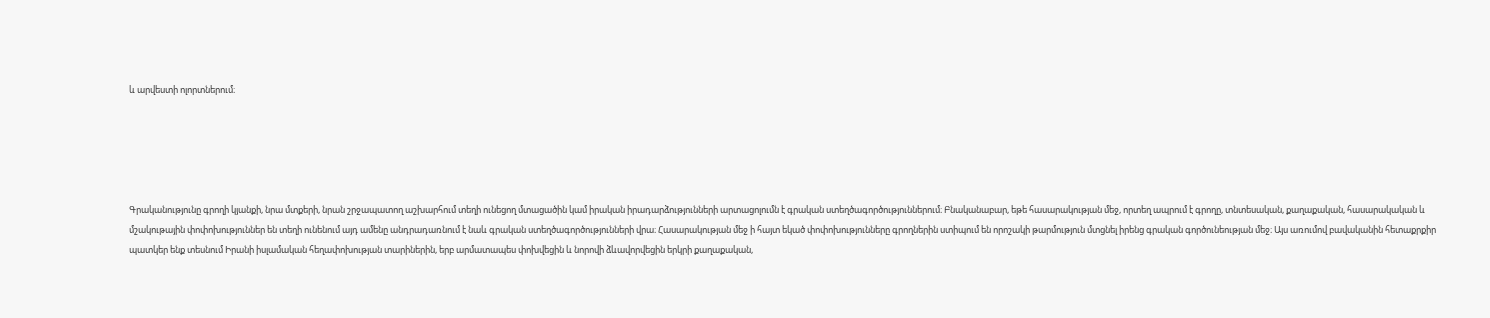և արվեստի ոլորտներում։





Գրականությունը գրողի կյանքի, նրա մտքերի, նրան շրջապատող աշխարհում տեղի ունեցող մտացածին կամ իրական իրադարձությունների արտացոլումն է գրական ստեղծագործություններում։ Բնականաբար, եթե հասարակության մեջ, որտեղ ապրում է գրողը, տնտեսական, քաղաքական, հասարակական և մշակութային փոփոխություններ են տեղի ունենում այդ ամենը անդրադառնում է նաև գրական ստեղծագործությունների վրա։ Հասարակության մեջ ի հայտ եկած փոփոխությունները գրողներին ստիպում են որոշակի թարմություն մտցնել իրենց գրական գործունեության մեջ։ Այս առումով բավականին հետաքրքիր պատկեր ենք տեսնում Իրանի իսլամական հեղափոխության տարիներին, երբ արմատապես փոխվեցին և նորովի ձևավորվեցին երկրի քաղաքական,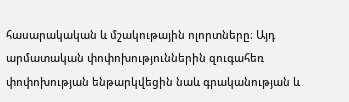հասարակական և մշակութային ոլորտները։ Այդ արմատական փոփոխություններին զուգահեռ փոփոխության ենթարկվեցին նաև գրականության և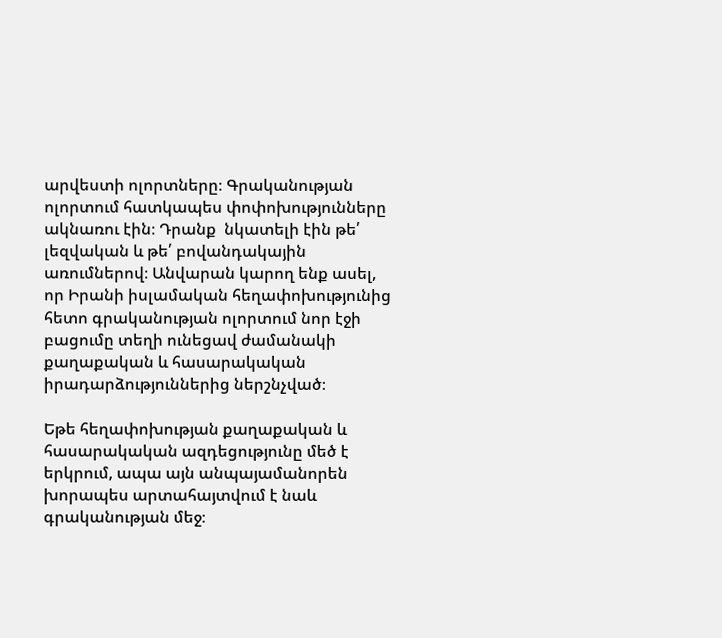արվեստի ոլորտները։ Գրականության ոլորտում հատկապես փոփոխությունները ակնառու էին։ Դրանք  նկատելի էին թե՛ լեզվական և թե՛ բովանդակային առումներով։ Անվարան կարող ենք ասել, որ Իրանի իսլամական հեղափոխությունից հետո գրականության ոլորտում նոր էջի բացումը տեղի ունեցավ ժամանակի քաղաքական և հասարակական իրադարձություններից ներշնչված։

Եթե հեղափոխության քաղաքական և հասարակական ազդեցությունը մեծ է երկրում, ապա այն անպայամանորեն խորապես արտահայտվում է նաև գրականության մեջ։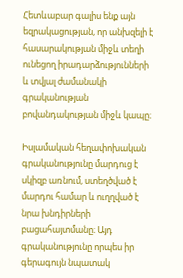Հետևաբար գալիս ենք այն եզրակացության, որ անխզելի է հասարակության միջև տեղի ունեցող իրադարձությունների և տվյալ ժամանակի գրականության բովանդակության միջև կապը։

Իսլամական հեղափոխական գրականությունը մարդուց է սկիզբ առնում, ստեղծված է մարդու համար և ուղղված է նրա խնդիրների բացահայտմանը։ Այդ գրականությունը որպես իր գերագույն նպատակ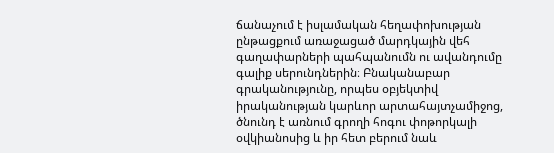ճանաչում է իսլամական հեղափոխության ընթացքում առաջացած մարդկային վեհ գաղափարների պահպանումն ու ավանդումը գալիք սերունդներին։ Բնականաբար գրականությունը, որպես օբյեկտիվ իրականության կարևոր արտահայտչամիջոց, ծնունդ է առնում գրողի հոգու փոթորկալի օվկիանոսից և իր հետ բերում նաև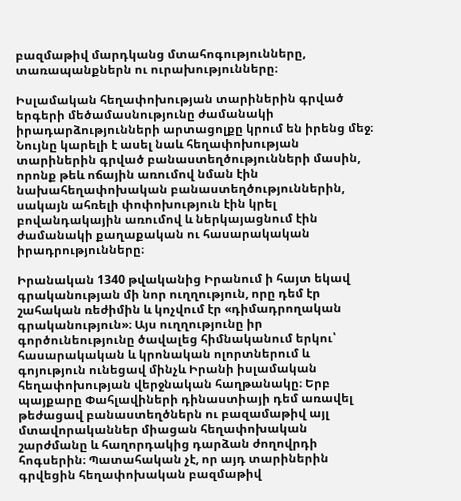բազմաթիվ մարդկանց մտահոգությունները, տառապանքներն ու ուրախությունները։

Իսլամական հեղափոխության տարիներին գրված երգերի մեծամասնությունը ժամանակի իրադարձությունների արտացոլքը կրում են իրենց մեջ։ Նույնը կարելի է ասել նաև հեղափոխության տարիներին գրված բանաստեղծությունների մասին, որոնք թեև ոճային առումով նման էին նախահեղափոխական բանաստեղծություններին, սակայն ահռելի փոփոխություն էին կրել բովանդակային առումով և ներկայացնում էին ժամանակի քաղաքական ու հասարակական իրադրությունները։

Իրանական 1340 թվականից Իրանում ի հայտ եկավ գրականության մի նոր ուղղություն, որը դեմ էր շահական ռեժիմին և կոչվում էր «դիմադրողական գրականություն»։ Այս ուղղությունը իր գործունեությունը ծավալեց հիմնականում երկու՝ հասարակական և կրոնական ոլորտներում և գոյություն ունեցավ մինչև Իրանի իսլամական հեղափոխության վերջնական հաղթանակը։ Երբ պայքարը Փահլավիների դինաստիայի դեմ առավել թեժացավ բանաստեղծներն ու բազամաթիվ այլ մտավորականներ միացան հեղափոխական շարժմանը և հաղորդակից դարձան ժողովրդի հոգսերին։ Պատահական չէ, որ այդ տարիներին գրվեցին հեղափոխական բազմաթիվ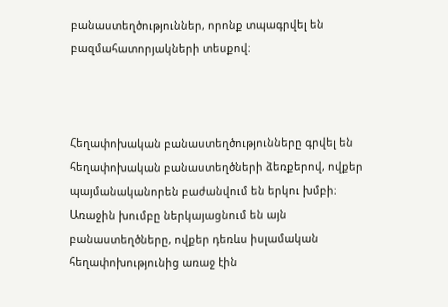բանաստեղծություններ, որոնք տպագրվել են բազմահատորյակների տեսքով։



Հեղափոխական բանաստեղծությունները գրվել են հեղափոխական բանաստեղծների ձեռքերով, ովքեր պայմանականորեն բաժանվում են երկու խմբի։ Առաջին խումբը ներկայացնում են այն բանաստեղծները, ովքեր դեռևս իսլամական հեղափոխությունից առաջ էին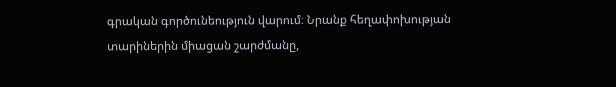գրական գործունեություն վարում։ Նրանք հեղափոխության տարիներին միացան շարժմանը,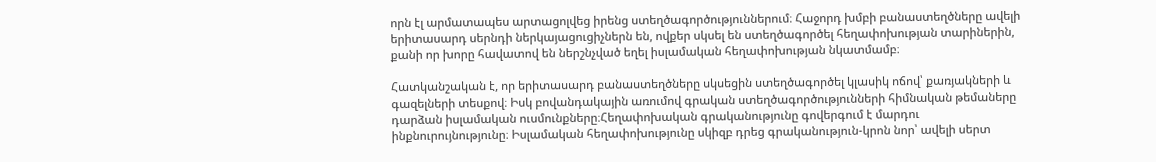որն էլ արմատապես արտացոլվեց իրենց ստեղծագործություններում։ Հաջորդ խմբի բանաստեղծները ավելի երիտասարդ սերնդի ներկայացուցիչներն են, ովքեր սկսել են ստեղծագործել հեղափոխության տարիներին, քանի որ խորը հավատով են ներշնչված եղել իսլամական հեղափոխության նկատմամբ։

Հատկանշական է, որ երիտասարդ բանաստեղծները սկսեցին ստեղծագործել կլասիկ ոճով՝ քառյակների և գազելների տեսքով։ Իսկ բովանդակային առումով գրական ստեղծագործությունների հիմնական թեմաները դարձան իսլամական ուսմունքները։Հեղափոխական գրականությունը գովերգում է մարդու ինքնուրույնությունը։ Իսլամական հեղափոխությունը սկիզբ դրեց գրականություն-կրոն նոր՝ ավելի սերտ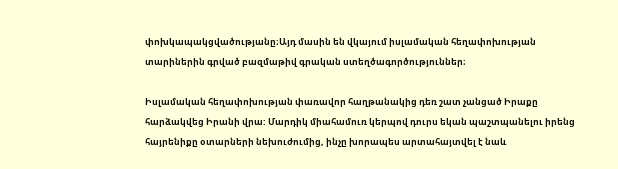փոխկապակցվածությանը։Այդ մասին են վկայում իսլամական հեղափոխության տարիներին գրված բազմաթիվ գրական ստեղծագործություններ։

Իսլամական հեղափոխության փառավոր հաղթանակից դեռ շատ չանցած Իրաքը հարձակվեց Իրանի վրա: Մարդիկ միահամուռ կերպով դուրս եկան պաշտպանելու իրենց հայրենիքը օտարների նեխուժումից, ինչը խորապես արտահայտվել է նաև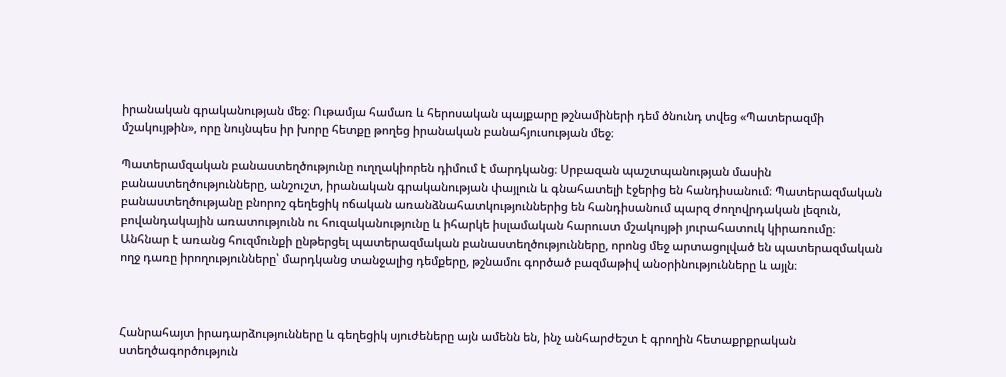իրանական գրականության մեջ։ Ութամյա համառ և հերոսական պայքարը թշնամիների դեմ ծնունդ տվեց «Պատերազմի մշակույթին», որը նույնպես իր խորը հետքը թողեց իրանական բանահյուսության մեջ։

Պատերամզական բանաստեղծությունը ուղղակիորեն դիմում է մարդկանց։ Սրբազան պաշտպանության մասին բանաստեղծությունները, անշուշտ, իրանական գրականության փայլուն և գնահատելի էջերից են հանդիսանում։ Պատերազմական բանաստեղծությանը բնորոշ գեղեցիկ ոճական առանձնահատկություններից են հանդիսանում պարզ ժողովրդական լեզուն, բովանդակային առատությունն ու հուզականությունը և իհարկե իսլամական հարուստ մշակույթի յուրահատուկ կիրառումը։ Անհնար է առանց հուզմունքի ընթերցել պատերազմական բանաստեղծությունները, որոնց մեջ արտացոլված են պատերազմական ողջ դառը իրողությունները՝ մարդկանց տանջալից դեմքերը, թշնամու գործած բազմաթիվ անօրինությունները և այլն։



Հանրահայտ իրադարձությունները և գեղեցիկ սյուժեները այն ամենն են, ինչ անհարժեշտ է գրողին հետաքրքրական ստեղծագործություն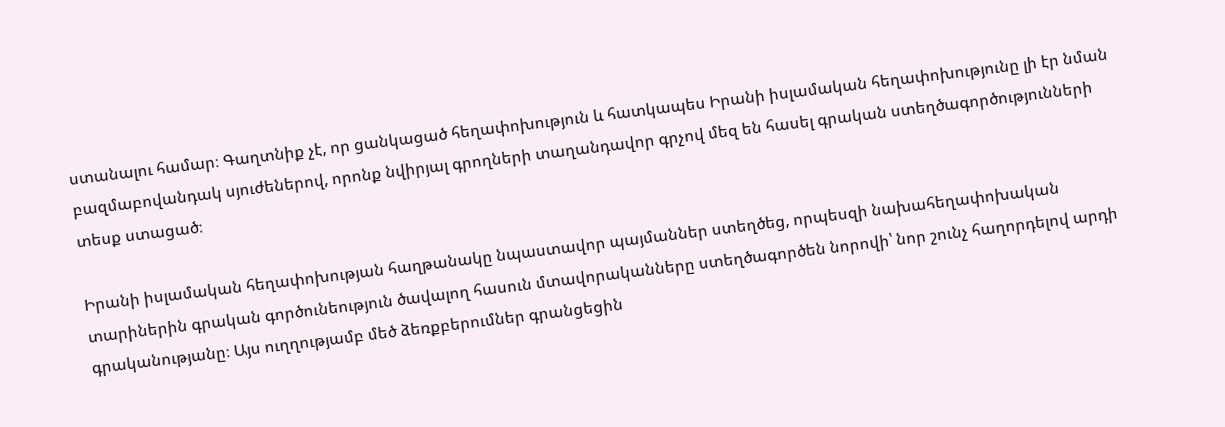ստանալու համար։ Գաղտնիք չէ, որ ցանկացած հեղափոխություն և հատկապես Իրանի իսլամական հեղափոխությունը լի էր նման բազմաբովանդակ սյուժեներով, որոնք նվիրյալ գրողների տաղանդավոր գրչով մեզ են հասել գրական ստեղծագործությունների տեսք ստացած։

Իրանի իսլամական հեղափոխության հաղթանակը նպաստավոր պայմաններ ստեղծեց, որպեսզի նախահեղափոխական տարիներին գրական գործունեություն ծավալող հասուն մտավորականները ստեղծագործեն նորովի՝ նոր շունչ հաղորդելով արդի գրականությանը։ Այս ուղղությամբ մեծ ձեռքբերումներ գրանցեցին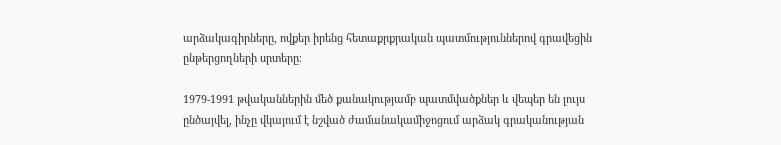արձակագիրները, ովքեր իրենց հետաքրքրական պատմություններով գրավեցին ընթերցողների սրտերը։

1979-1991 թվականներին մեծ քանակությամբ պատմվածքներ և վեպեր են լույս ընծայվել, ինչը վկայում է նշված ժամանակամիջոցում արձակ գրականության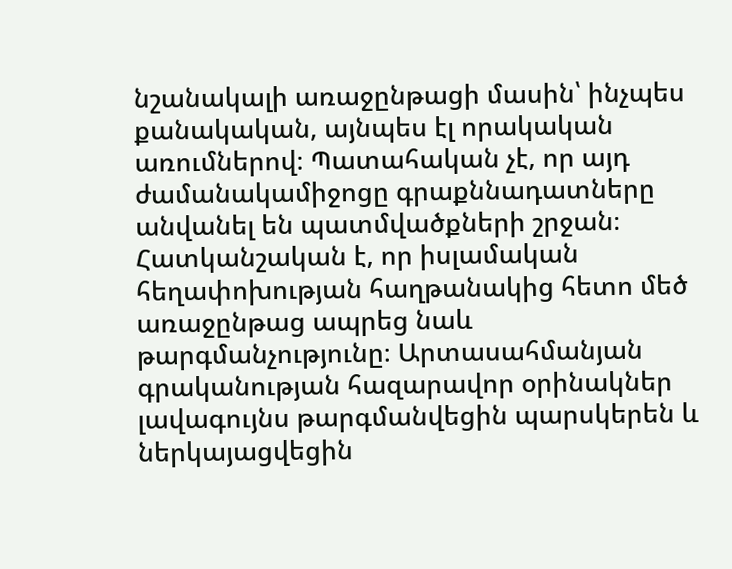նշանակալի առաջընթացի մասին՝ ինչպես քանակական, այնպես էլ որակական առումներով։ Պատահական չէ, որ այդ ժամանակամիջոցը գրաքննադատները անվանել են պատմվածքների շրջան։ Հատկանշական է, որ իսլամական հեղափոխության հաղթանակից հետո մեծ առաջընթաց ապրեց նաև թարգմանչությունը։ Արտասահմանյան գրականության հազարավոր օրինակներ լավագույնս թարգմանվեցին պարսկերեն և ներկայացվեցին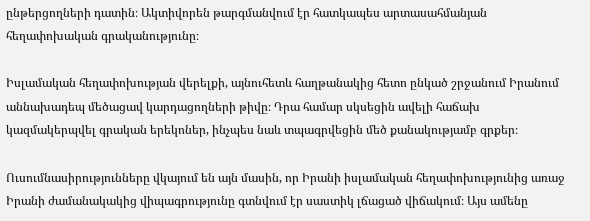ընթերցողների դատին։ Ակտիվորեն թարգմանվում էր հատկապես արտասահմանյան հեղափոխական գրականությունը։

Իսլամական հեղափոխության վերելքի, այնուհետև հաղթանակից հետո ընկած շրջանում Իրանում աննախադեպ մեծացավ կարդացողների թիվը։ Դրա համար սկսեցին ավելի հաճախ կազմակերպվել գրական երեկոներ, ինչպես նաև տպագրվեցին մեծ քանակությամբ գրքեր։

Ուսումնասիրությունները վկայում են այն մասին, որ Իրանի իսլամական հեղափոխությունից առաջ Իրանի ժամանակակից վիպագրությունը գտնվում էր սաստիկ լճացած վիճակում։ Այս ամենը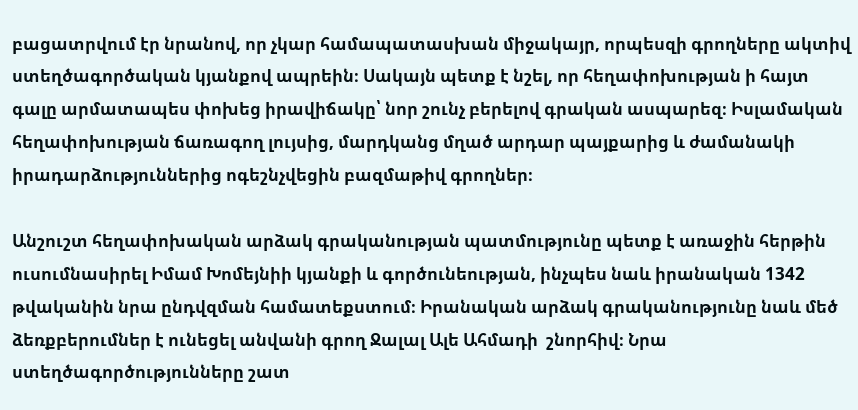բացատրվում էր նրանով, որ չկար համապատասխան միջակայր, որպեսզի գրողները ակտիվ ստեղծագործական կյանքով ապրեին։ Սակայն պետք է նշել, որ հեղափոխության ի հայտ գալը արմատապես փոխեց իրավիճակը՝ նոր շունչ բերելով գրական ասպարեզ։ Իսլամական հեղափոխության ճառագող լույսից, մարդկանց մղած արդար պայքարից և ժամանակի իրադարձություններից ոգեշնչվեցին բազմաթիվ գրողներ։

Անշուշտ հեղափոխական արձակ գրականության պատմությունը պետք է առաջին հերթին ուսումնասիրել Իմամ Խոմեյնիի կյանքի և գործունեության, ինչպես նաև իրանական 1342 թվականին նրա ընդվզման համատեքստում։ Իրանական արձակ գրականությունը նաև մեծ ձեռքբերումներ է ունեցել անվանի գրող Ջալալ Ալե Ահմադի  շնորհիվ։ Նրա ստեղծագործությունները շատ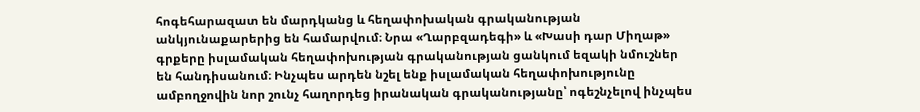հոգեհարազատ են մարդկանց և հեղափոխական գրականության անկյունաքարերից են համարվում։ Նրա «Ղարբզադեգի» և «Խասի դար Միղաթ» գրքերը իսլամական հեղափոխության գրականության ցանկում եզակի նմուշներ են հանդիսանում։ Ինչպես արդեն նշել ենք իսլամական հեղափոխությունը ամբողջովին նոր շունչ հաղորդեց իրանական գրականությանը՝ ոգեշնչելով ինչպես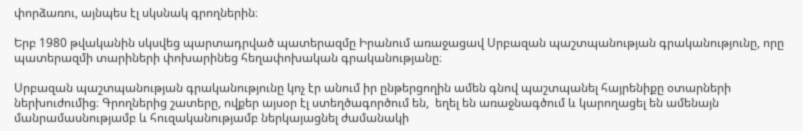փորձառու, այնպես էլ սկսնակ գրողներին։

Երբ 1980 թվականին սկսվեց պարտադրված պատերազմը Իրանում առաջացավ Սրբազան պաշտպանության գրականությունը, որը պատերազմի տարիների փոխարինեց հեղափոխական գրականությանը։

Սրբազան պաշտպանության գրականությունը կոչ էր անում իր ընթերցողին ամեն գնով պաշտպանել հայրենիքը օտարների ներխուժումից։ Գրողներից շատերը, ովքեր այսօր էլ ստեղծագործում են,  եղել են առաջնագծում և կարողացել են ամենայն մանրամասնությամբ և հուզականությամբ ներկայացնել ժամանակի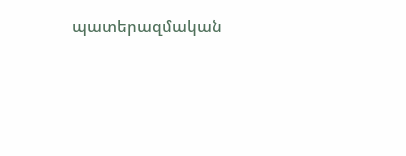պատերազմական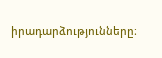իրադարձությունները։